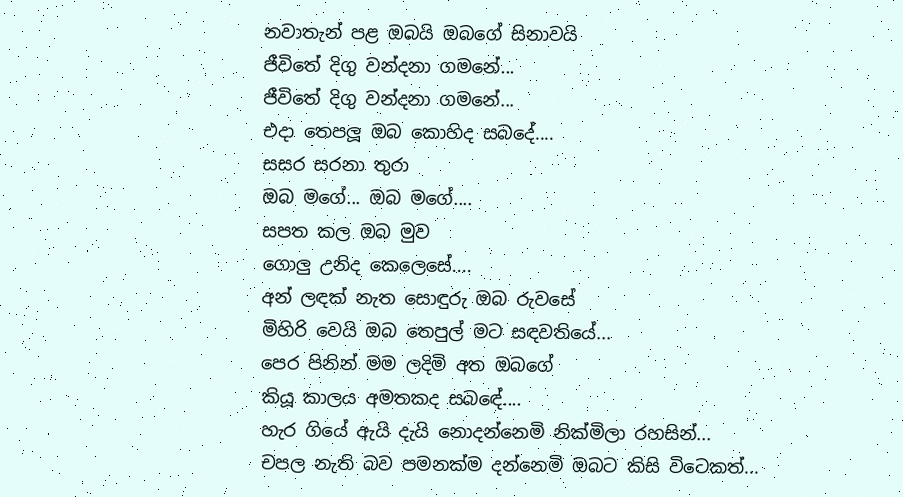නවාතැන් පළ ඔබයි ඔබගේ සිනාවයි
ජීවිතේ දිගු වන්දනා ගමනේ...
ජීවිතේ දිගු වන්දනා ගමනේ...
එදා තෙපලූ ඔබ කොහිද සබදේ....
සසර සරනා තුරා
ඔබ මගේ... ඔබ මගේ....
සපත කල ඔබ මුව
ගොලු උනිද කෙලෙසේ....
අන් ලඳක් නැත සොඳුරු ඔබ රුවසේ
මිහිරි වෙයි ඔබ තෙපුල් මට සඳවතියේ...
පෙර පිනින් මම ලදිමි අත ඔබගේ
කියූ කාලය අමතකද සබඳේ....
හැර ගියේ ඇයි දැයි නොදන්නෙමි නික්මිලා රහසින්...
චපල නැති බව පමනක්ම දන්නෙමි ඔබට කිසි විටෙකත්...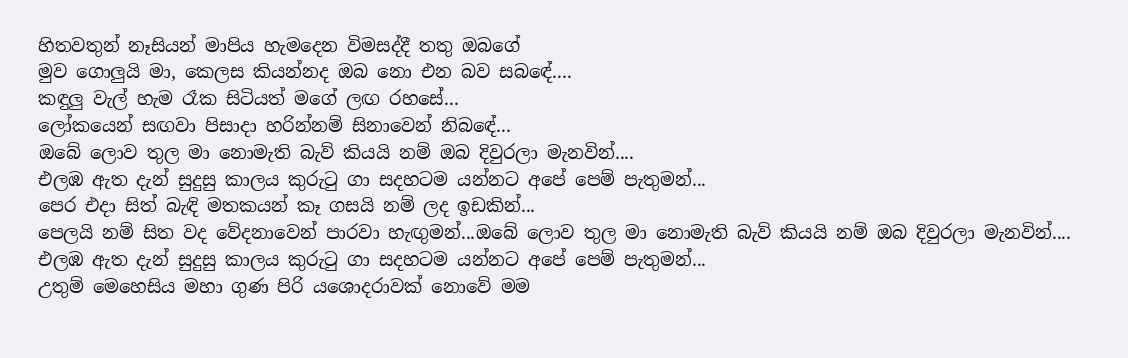හිතවතුන් නෑසියන් මාපිය හැමදෙන විමසද්දී තතු ඔබගේ
මුව ගොලුයි මා, කෙලස කියන්නද ඔබ නො එන බව සබඳේ....
කඳුලු වැල් හැම රෑක සිටියත් මගේ ලඟ රහසේ...
ලෝකයෙන් සඟවා පිසාදා හරින්නම් සිනාවෙන් නිබඳේ...
ඔබේ ලොව තුල මා නොමැති බැව් කියයි නම් ඔබ දිවුරලා මැනවින්....
එලඹ ඇත දැන් සුදුසු කාලය කුරුටු ගා සදහටම යන්නට අපේ පෙම් පැතුමන්...
පෙර එදා සිත් බැඳි මතකයන් කෑ ගසයි නම් ලද ඉඩකින්...
පෙලයි නම් සිත වද වේදනාවෙන් පාරවා හැඟුමන්...ඔබේ ලොව තුල මා නොමැති බැව් කියයි නම් ඔබ දිවුරලා මැනවින්....
එලඹ ඇත දැන් සුදුසු කාලය කුරුටු ගා සදහටම යන්නට අපේ පෙම් පැතුමන්...
උතුම් මෙහෙසිය මහා ගුණ පිරි යශොදරාවක් නොවේ මම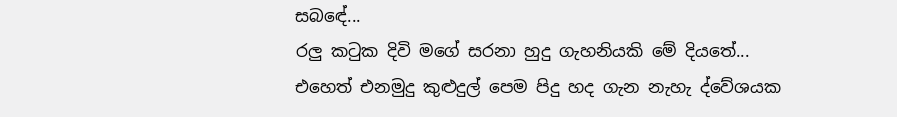සබඳේ...
රලු කටුක දිවි මගේ සරනා හුදු ගැහනියකි මේ දියතේ...
එහෙත් එනමුදු කුළුදුල් පෙම පිදු හද ගැන නැහැ ද්වේශයක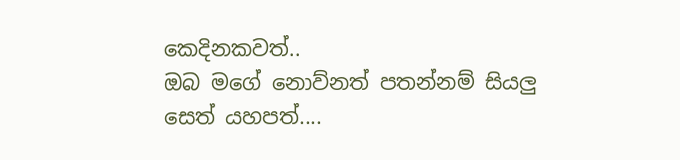කෙදිනකවත්..
ඔබ මගේ නොව්නත් පතන්නම් සියලු සෙත් යහපත්....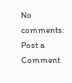No comments:
Post a Comment